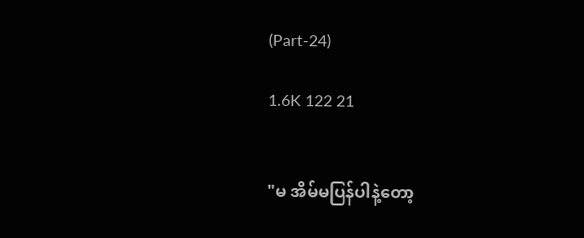(Part-24)

1.6K 122 21


"မ အိမ်မပြန်ပါနဲ့တော့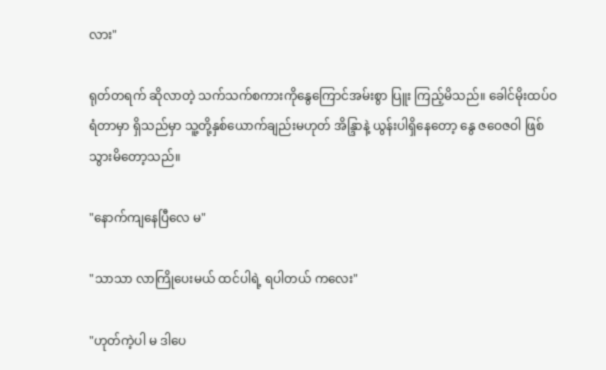လား"

ရုတ်တရက် ဆိုလာတဲ့ သက်သက်စကားကိုနွေကြောင်အမ်းစွာ ပြူး ကြည့်မိသည်။ ခေါင်မိုးထပ်ဝရံတာမှာ ရှိသည်မှာ သူ့တို့နှစ်ယောက်ချည်းမဟုတ် အိန္ဒြာနဲ့ ယွန်းပါရှိနေတော့ နွေ ဇဝေဇဝါ ဖြစ်သွားမိတော့သည်။

"နောက်ကျနေပြီလေ မ"

"သာသာ လာကြိုပေးမယ် ထင်ပါရဲ့ ရပါတယ် ကလေး"

"ဟုတ်ကဲ့ပါ မ ဒါပေ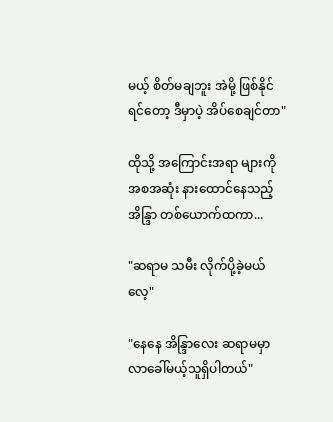မယ့် စိတ်မချဘူး အဲမို့ ဖြစ်နိုင်ရင်တော့ ဒီမှာပဲ့ အိပ်စေချင်တာ"

ထိုသို့ အကြောင်းအရာ များကို အစအဆုံး နားထောင်နေသည့် အိန္ဒြာ တစ်ယောက်ထကာ...

"ဆရာမ သမီး လိုက်ပို့ခဲ့မယ်လေ့"

"နေနေ အိန္ဒြာလေး ဆရာမမှာ လာခေါ်မယ့်သူရှိပါတယ်"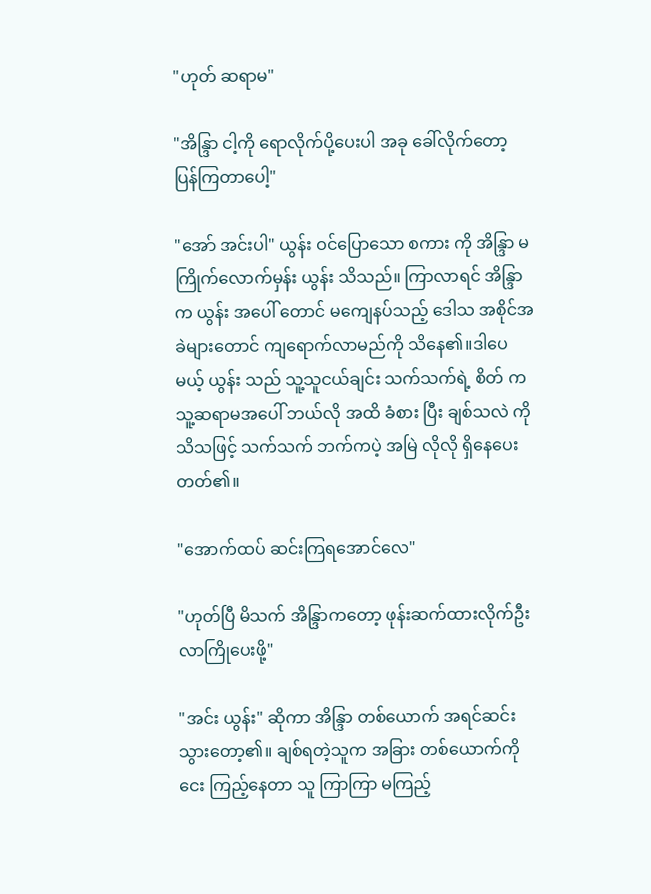"ဟုတ် ဆရာမ"

"အိန္ဒြာ ငါ့ကို ရောလိုက်ပို့ပေးပါ အခု ခေါ်လိုက်တော့ ပြန်ကြတာပေါ့"

"အော် အင်းပါ" ယွန်း ဝင်ပြောသော စကား ကို အိန္ဒြာ မကြိုက်လောက်မှန်း ယွန်း သိသည်။ ကြာလာရင် အိန္ဒြာက ယွန်း အပေါ် တောင် မကျေနပ်သည့် ဒေါသ အစိုင်အခဲများတောင် ကျရောက်လာမည်ကို သိနေ၏။ဒါပေမယ့် ယွန်း သည် သူ့သူငယ်ချင်း သက်သက်ရဲ့ စိတ် က သူ့ဆရာမအပေါ် ဘယ်လို အထိ ခံစား ပြီး ချစ်သလဲ ကို သိသဖြင့် သက်သက် ဘက်ကပဲ့ အမြဲ လိုလို ရှိနေပေးတတ်၏။

"အောက်ထပ် ဆင်းကြရအောင်လေ"

"ဟုတ်ပြီ မိသက် အိန္ဒြာကတော့ ဖုန်းဆက်ထားလိုက်ဦး လာကြိုပေးဖို့"

"အင်း ယွန်း" ဆိုကာ အိန္ဒြာ တစ်ယောက် အရင်ဆင်းသွားတော့၏။ ချစ်ရတဲ့သူက အခြား တစ်ယောက်ကို ငေး ကြည့်နေတာ သူ ကြာကြာ မကြည့်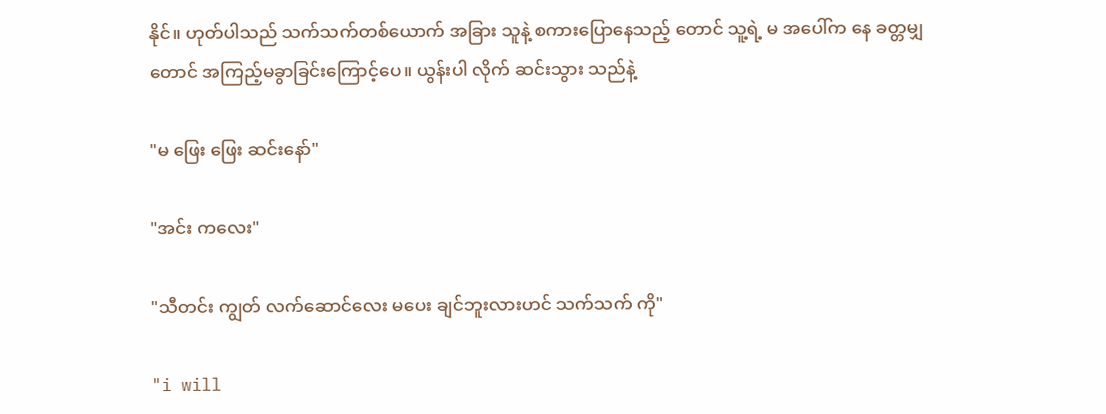နိုင်။ ဟုတ်ပါသည် သက်သက်တစ်ယောက် အခြား သူနဲ့ စကားပြောနေသည့် တောင် သူ့ရဲ့ မ အပေါ်က နေ ခတ္တမျှတောင် အကြည့်မခွာခြင်းကြောင့်ပေ။ ယွန်းပါ လိုက် ဆင်းသွား သည်နဲ့

"မ ဖြေး ဖြေး ဆင်းနော်"

"အင်း ကလေး"

"သီတင်း ကျွတ် လက်ဆောင်လေး မပေး ချင်ဘူးလားဟင် သက်သက် ကို"

"i will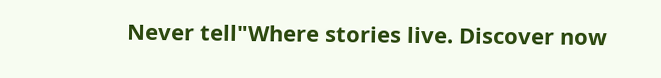Never tell"Where stories live. Discover now